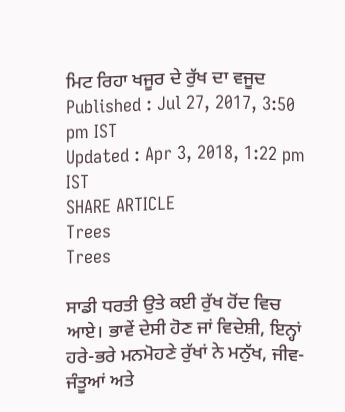ਮਿਟ ਰਿਹਾ ਖਜੂਰ ਦੇ ਰੁੱਖ ਦਾ ਵਜੂਦ
Published : Jul 27, 2017, 3:50 pm IST
Updated : Apr 3, 2018, 1:22 pm IST
SHARE ARTICLE
Trees
Trees

ਸਾਡੀ ਧਰਤੀ ਉਤੇ ਕਈ ਰੁੱਖ ਹੋਂਦ ਵਿਚ ਆਏ। ਭਾਵੇਂ ਦੇਸੀ ਹੋਣ ਜਾਂ ਵਿਦੇਸ਼ੀ, ਇਨ੍ਹਾਂ ਹਰੇ-ਭਰੇ ਮਨਮੋਹਣੇ ਰੁੱਖਾਂ ਨੇ ਮਨੁੱਖ, ਜੀਵ-ਜੰਤੂਆਂ ਅਤੇ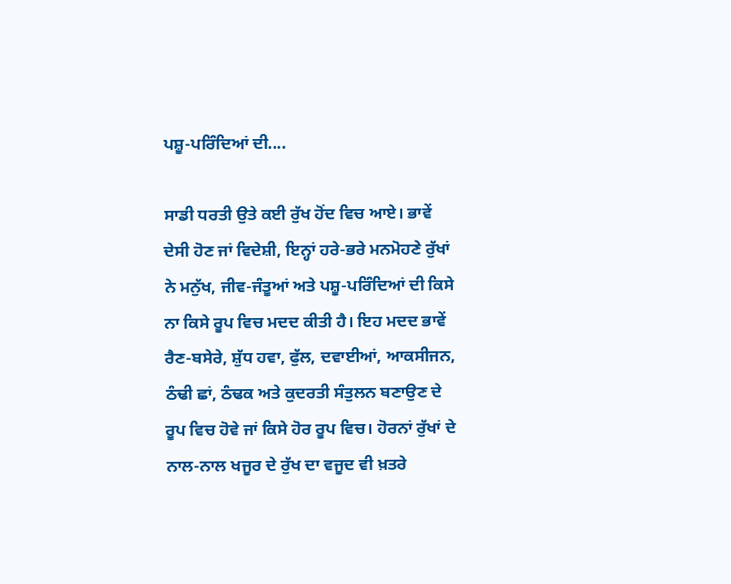ਪਸ਼ੂ-ਪਰਿੰਦਿਆਂ ਦੀ....

ਸਾਡੀ ਧਰਤੀ ਉਤੇ ਕਈ ਰੁੱਖ ਹੋਂਦ ਵਿਚ ਆਏ। ਭਾਵੇਂ ਦੇਸੀ ਹੋਣ ਜਾਂ ਵਿਦੇਸ਼ੀ, ਇਨ੍ਹਾਂ ਹਰੇ-ਭਰੇ ਮਨਮੋਹਣੇ ਰੁੱਖਾਂ ਨੇ ਮਨੁੱਖ, ਜੀਵ-ਜੰਤੂਆਂ ਅਤੇ ਪਸ਼ੂ-ਪਰਿੰਦਿਆਂ ਦੀ ਕਿਸੇ ਨਾ ਕਿਸੇ ਰੂਪ ਵਿਚ ਮਦਦ ਕੀਤੀ ਹੈ। ਇਹ ਮਦਦ ਭਾਵੇਂ ਰੈਣ-ਬਸੇਰੇ, ਸ਼ੁੱਧ ਹਵਾ, ਫੁੱਲ, ਦਵਾਈਆਂ, ਆਕਸੀਜਨ, ਠੰਢੀ ਛਾਂ, ਠੰਢਕ ਅਤੇ ਕੁਦਰਤੀ ਸੰਤੁਲਨ ਬਣਾਉਣ ਦੇ ਰੂਪ ਵਿਚ ਹੋਵੇ ਜਾਂ ਕਿਸੇ ਹੋਰ ਰੂਪ ਵਿਚ। ਹੋਰਨਾਂ ਰੁੱਖਾਂ ਦੇ ਨਾਲ-ਨਾਲ ਖਜੂਰ ਦੇ ਰੁੱਖ ਦਾ ਵਜੂਦ ਵੀ ਖ਼ਤਰੇ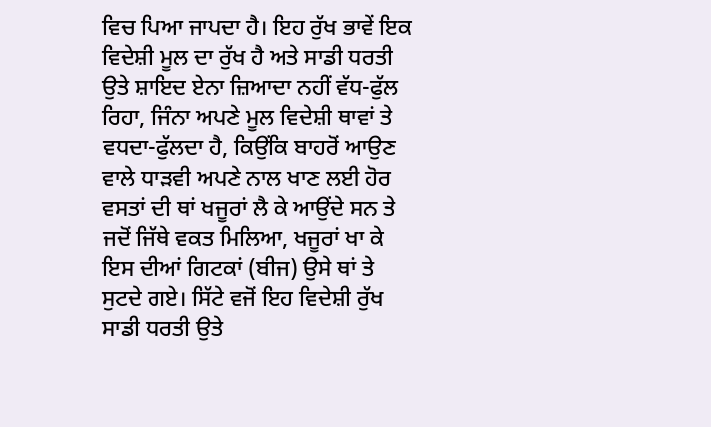ਵਿਚ ਪਿਆ ਜਾਪਦਾ ਹੈ। ਇਹ ਰੁੱਖ ਭਾਵੇਂ ਇਕ ਵਿਦੇਸ਼ੀ ਮੂਲ ਦਾ ਰੁੱਖ ਹੈ ਅਤੇ ਸਾਡੀ ਧਰਤੀ ਉਤੇ ਸ਼ਾਇਦ ਏਨਾ ਜ਼ਿਆਦਾ ਨਹੀਂ ਵੱਧ-ਫੁੱਲ ਰਿਹਾ, ਜਿੰਨਾ ਅਪਣੇ ਮੂਲ ਵਿਦੇਸ਼ੀ ਥਾਵਾਂ ਤੇ ਵਧਦਾ-ਫੁੱਲਦਾ ਹੈ, ਕਿਉਂਕਿ ਬਾਹਰੋਂ ਆਉਣ ਵਾਲੇ ਧਾੜਵੀ ਅਪਣੇ ਨਾਲ ਖਾਣ ਲਈ ਹੋਰ ਵਸਤਾਂ ਦੀ ਥਾਂ ਖਜੂਰਾਂ ਲੈ ਕੇ ਆਉਂਦੇ ਸਨ ਤੇ ਜਦੋਂ ਜਿੱਥੇ ਵਕਤ ਮਿਲਿਆ, ਖਜੂਰਾਂ ਖਾ ਕੇ ਇਸ ਦੀਆਂ ਗਿਟਕਾਂ (ਬੀਜ) ਉਸੇ ਥਾਂ ਤੇ ਸੁਟਦੇ ਗਏ। ਸਿੱਟੇ ਵਜੋਂ ਇਹ ਵਿਦੇਸ਼ੀ ਰੁੱਖ ਸਾਡੀ ਧਰਤੀ ਉਤੇ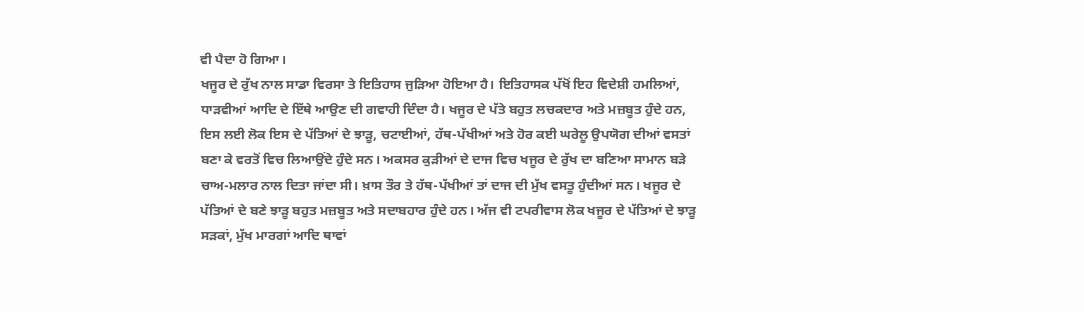ਵੀ ਪੈਦਾ ਹੋ ਗਿਆ।
ਖਜੂਰ ਦੇ ਰੁੱਖ ਨਾਲ ਸਾਡਾ ਵਿਰਸਾ ਤੇ ਇਤਿਹਾਸ ਜੁੜਿਆ ਹੋਇਆ ਹੈ। ਇਤਿਹਾਸਕ ਪੱਖੋਂ ਇਹ ਵਿਦੇਸ਼ੀ ਹਮਲਿਆਂ, ਧਾੜਵੀਆਂ ਆਦਿ ਦੇ ਇੱਥੇ ਆਉਣ ਦੀ ਗਵਾਹੀ ਦਿੰਦਾ ਹੈ। ਖਜੂਰ ਦੇ ਪੱਤੇ ਬਹੁਤ ਲਚਕਦਾਰ ਅਤੇ ਮਜ਼ਬੂਤ ਹੁੰਦੇ ਹਨ, ਇਸ ਲਈ ਲੋਕ ਇਸ ਦੇ ਪੱਤਿਆਂ ਦੇ ਝਾੜੂ, ਚਟਾਈਆਂ, ਹੱਥ-ਪੱਖੀਆਂ ਅਤੇ ਹੋਰ ਕਈ ਘਰੇਲੂ ਉਪਯੋਗ ਦੀਆਂ ਵਸਤਾਂ ਬਣਾ ਕੇ ਵਰਤੋਂ ਵਿਚ ਲਿਆਉਂਦੇ ਹੁੰਦੇ ਸਨ। ਅਕਸਰ ਕੁੜੀਆਂ ਦੇ ਦਾਜ ਵਿਚ ਖਜੂਰ ਦੇ ਰੁੱਖ ਦਾ ਬਣਿਆ ਸਾਮਾਨ ਬੜੇ ਚਾਅ-ਮਲਾਰ ਨਾਲ ਦਿਤਾ ਜਾਂਦਾ ਸੀ। ਖ਼ਾਸ ਤੌਰ ਤੇ ਹੱਥ-ਪੱਖੀਆਂ ਤਾਂ ਦਾਜ ਦੀ ਮੁੱਖ ਵਸਤੂ ਹੁੰਦੀਆਂ ਸਨ। ਖਜੂਰ ਦੇ ਪੱਤਿਆਂ ਦੇ ਬਣੇ ਝਾੜੂ ਬਹੁਤ ਮਜ਼ਬੂਤ ਅਤੇ ਸਦਾਬਹਾਰ ਹੁੰਦੇ ਹਨ। ਅੱਜ ਵੀ ਟਪਰੀਵਾਸ ਲੋਕ ਖਜੂਰ ਦੇ ਪੱਤਿਆਂ ਦੇ ਝਾੜੂ ਸੜਕਾਂ, ਮੁੱਖ ਮਾਰਗਾਂ ਆਦਿ ਥਾਵਾਂ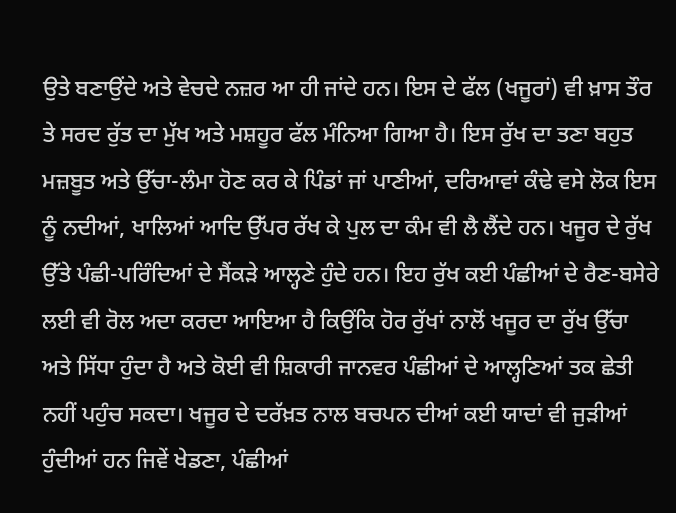ਉਤੇ ਬਣਾਉਂਦੇ ਅਤੇ ਵੇਚਦੇ ਨਜ਼ਰ ਆ ਹੀ ਜਾਂਦੇ ਹਨ। ਇਸ ਦੇ ਫੱਲ (ਖਜੂਰਾਂ) ਵੀ ਖ਼ਾਸ ਤੌਰ ਤੇ ਸਰਦ ਰੁੱਤ ਦਾ ਮੁੱਖ ਅਤੇ ਮਸ਼ਹੂਰ ਫੱਲ ਮੰਨਿਆ ਗਿਆ ਹੈ। ਇਸ ਰੁੱਖ ਦਾ ਤਣਾ ਬਹੁਤ ਮਜ਼ਬੂਤ ਅਤੇ ਉੱਚਾ-ਲੰਮਾ ਹੋਣ ਕਰ ਕੇ ਪਿੰਡਾਂ ਜਾਂ ਪਾਣੀਆਂ, ਦਰਿਆਵਾਂ ਕੰਢੇ ਵਸੇ ਲੋਕ ਇਸ ਨੂੰ ਨਦੀਆਂ, ਖਾਲਿਆਂ ਆਦਿ ਉੱਪਰ ਰੱਖ ਕੇ ਪੁਲ ਦਾ ਕੰਮ ਵੀ ਲੈ ਲੈਂਦੇ ਹਨ। ਖਜੂਰ ਦੇ ਰੁੱਖ ਉੱਤੇ ਪੰਛੀ-ਪਰਿੰਦਿਆਂ ਦੇ ਸੈਂਕੜੇ ਆਲ੍ਹਣੇ ਹੁੰਦੇ ਹਨ। ਇਹ ਰੁੱਖ ਕਈ ਪੰਛੀਆਂ ਦੇ ਰੈਣ-ਬਸੇਰੇ ਲਈ ਵੀ ਰੋਲ ਅਦਾ ਕਰਦਾ ਆਇਆ ਹੈ ਕਿਉਂਕਿ ਹੋਰ ਰੁੱਖਾਂ ਨਾਲੋਂ ਖਜੂਰ ਦਾ ਰੁੱਖ ਉੱਚਾ ਅਤੇ ਸਿੱਧਾ ਹੁੰਦਾ ਹੈ ਅਤੇ ਕੋਈ ਵੀ ਸ਼ਿਕਾਰੀ ਜਾਨਵਰ ਪੰਛੀਆਂ ਦੇ ਆਲ੍ਹਣਿਆਂ ਤਕ ਛੇਤੀ ਨਹੀਂ ਪਹੁੰਚ ਸਕਦਾ। ਖਜੂਰ ਦੇ ਦਰੱਖ਼ਤ ਨਾਲ ਬਚਪਨ ਦੀਆਂ ਕਈ ਯਾਦਾਂ ਵੀ ਜੁੜੀਆਂ ਹੁੰਦੀਆਂ ਹਨ ਜਿਵੇਂ ਖੇਡਣਾ, ਪੰਛੀਆਂ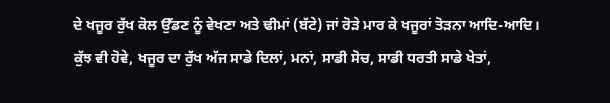ਦੇ ਖਜੂਰ ਰੁੱਖ ਕੋਲ ਉੱਡਣ ਨੂੰ ਵੇਖਣਾ ਅਤੇ ਢੀਮਾਂ (ਬੱਟੇ) ਜਾਂ ਰੋੜੇ ਮਾਰ ਕੇ ਖਜੂਰਾਂ ਤੋੜਨਾ ਆਦਿ-ਆਦਿ।
ਕੁੱਝ ਵੀ ਹੋਵੇ, ਖਜੂਰ ਦਾ ਰੁੱਖ ਅੱਜ ਸਾਡੇ ਦਿਲਾਂ, ਮਨਾਂ, ਸਾਡੀ ਸੋਚ, ਸਾਡੀ ਧਰਤੀ ਸਾਡੇ ਖੇਤਾਂ,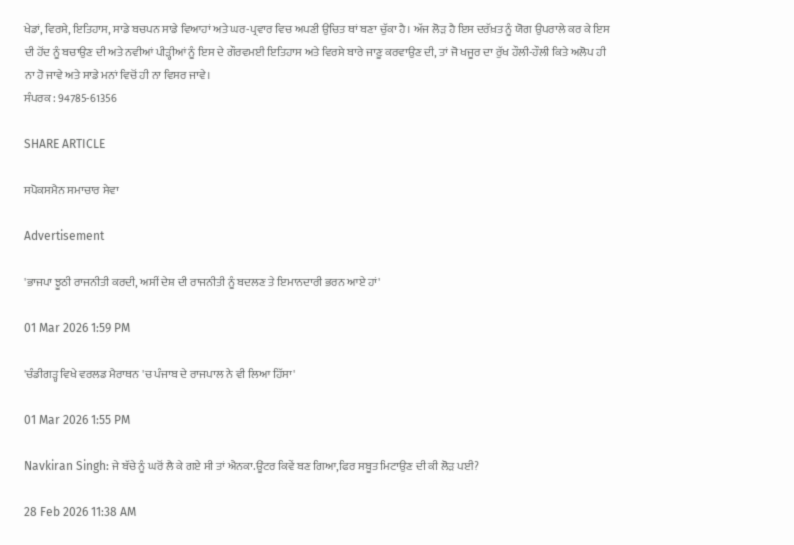ਖੇਡਾਂ, ਵਿਰਸੇ, ਇਤਿਹਾਸ, ਸਾਡੇ ਬਚਪਨ ਸਾਡੇ ਵਿਆਹਾਂ ਅਤੇ ਘਰ-ਪ੍ਰਵਾਰ ਵਿਚ ਅਪਣੀ ਉਚਿਤ ਥਾਂ ਬਣਾ ਚੁੱਕਾ ਹੈ। ਅੱਜ ਲੋੜ ਹੈ ਇਸ ਦਰੱਖ਼ਤ ਨੂੰ ਯੋਗ ਉਪਰਾਲੇ ਕਰ ਕੇ ਇਸ ਦੀ ਹੋਂਦ ਨੂੰ ਬਚਾਉਣ ਦੀ ਅਤੇ ਨਵੀਆਂ ਪੀੜ੍ਹੀਆਂ ਨੂੰ ਇਸ ਦੇ ਗੌਰਵਮਈ ਇਤਿਹਾਸ ਅਤੇ ਵਿਰਸੇ ਬਾਰੇ ਜਾਣੂ ਕਰਵਾਉਣ ਦੀ, ਤਾਂ ਜੋ ਖਜੂਰ ਦਾ ਰੁੱਖ ਹੌਲੀ-ਹੌਲੀ ਕਿਤੇ ਅਲੋਪ ਹੀ ਨਾ ਹੋ ਜਾਵੇ ਅਤੇ ਸਾਡੇ ਮਨਾਂ ਵਿਚੋਂ ਹੀ ਨਾ ਵਿਸਰ ਜਾਵੇ।
ਸੰਪਰਕ : 94785-61356

SHARE ARTICLE

ਸਪੋਕਸਮੈਨ ਸਮਾਚਾਰ ਸੇਵਾ

Advertisement

'ਭਾਜਪਾ ਝੂਠੀ ਰਾਜਨੀਤੀ ਕਰਦੀ, ਅਸੀਂ ਦੇਸ਼ ਦੀ ਰਾਜਨੀਤੀ ਨੂੰ ਬਦਲਣ ਤੇ ਇਮਾਨਦਾਰੀ ਭਰਨ ਆਏ ਹਾਂ'

01 Mar 2026 1:59 PM

'ਚੰਡੀਗੜ੍ਹ ਵਿਖੇ ਵਰਲਡ ਮੈਰਾਥਨ 'ਚ ਪੰਜਾਬ ਦੇ ਰਾਜਪਾਲ ਨੇ ਵੀ ਲਿਆ ਹਿੱਸਾ'

01 Mar 2026 1:55 PM

Navkiran Singh: ਜੇ ਬੱਚੇ ਨੂੰ ਘਰੋਂ ਲੈ ਕੇ ਗਏ ਸੀ ਤਾਂ ਐਨਕਾ.ਊਂਟਰ ਕਿਵੇਂ ਬਣ ਗਿਆ,ਫਿਰ ਸਬੂਤ ਮਿਟਾਉਣ ਦੀ ਕੀ ਲੋੜ ਪਈ?

28 Feb 2026 11:38 AM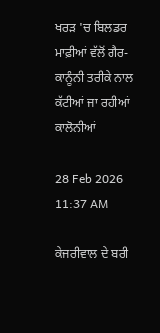ਖਰੜ 'ਚ ਬਿਲਡਰ ਮਾਫ਼ੀਆਂ ਵੱਲੋਂ ਗੈਰ-ਕਾਨੂੰਨੀ ਤਰੀਕੇ ਨਾਲ ਕੱਟੀਆਂ ਜਾ ਰਹੀਆਂ ਕਾਲੋਨੀਆਂ

28 Feb 2026 11:37 AM

ਕੇਜਰੀਵਾਲ ਦੇ ਬਰੀ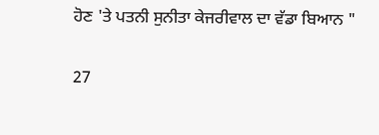ਹੋਣ 'ਤੇ ਪਤਨੀ ਸੁਨੀਤਾ ਕੇਜਰੀਵਾਲ ਦਾ ਵੱਡਾ ਬਿਆਨ "

27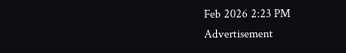Feb 2026 2:23 PM
Advertisement